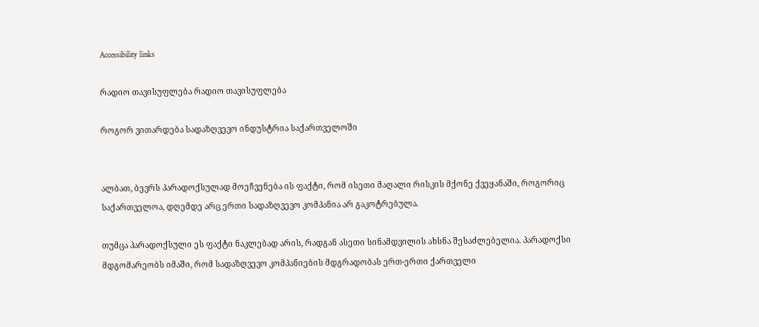Accessibility links

რადიო თავისუფლება რადიო თავისუფლება

როგორ ვითარდება სადაზღვევო ინდუსტრია საქართველოში


ალბათ, ბევრს პარადოქსულად მოეჩვენება ის ფაქტი, რომ ისეთი მაღალი რისკის მქონე ქვეყანაში, როგორიც საქართველოა, დღემდე არც ერთი სადაზღვევო კომპანია არ გაკოტრებულა.

თუმცა პარადოქსული ეს ფაქტი ნაკლებად არის, რადგან ასეთი სინამდვილის ახსნა შესაძლებელია. პარადოქსი მდგომარეობს იმაში, რომ სადაზღვევო კომპანიების მდგრადობას ერთ-ერთი ქართველი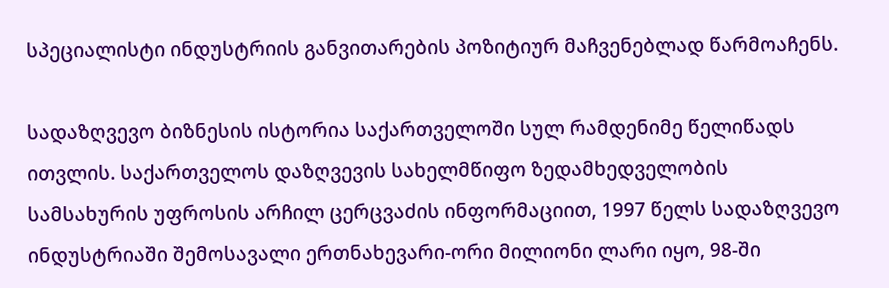სპეციალისტი ინდუსტრიის განვითარების პოზიტიურ მაჩვენებლად წარმოაჩენს.

სადაზღვევო ბიზნესის ისტორია საქართველოში სულ რამდენიმე წელიწადს ითვლის. საქართველოს დაზღვევის სახელმწიფო ზედამხედველობის სამსახურის უფროსის არჩილ ცერცვაძის ინფორმაციით, 1997 წელს სადაზღვევო ინდუსტრიაში შემოსავალი ერთნახევარი-ორი მილიონი ლარი იყო, 98-ში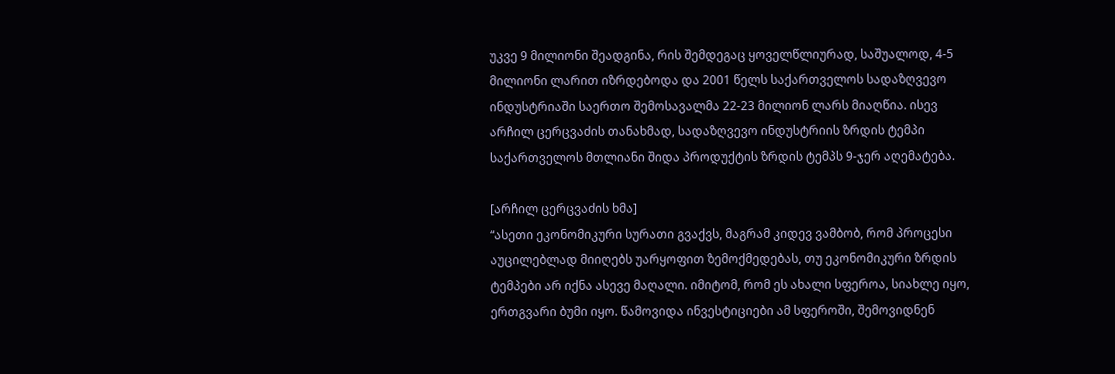უკვე 9 მილიონი შეადგინა, რის შემდეგაც ყოველწლიურად, საშუალოდ, 4-5 მილიონი ლარით იზრდებოდა და 2001 წელს საქართველოს სადაზღვევო ინდუსტრიაში საერთო შემოსავალმა 22-23 მილიონ ლარს მიაღწია. ისევ არჩილ ცერცვაძის თანახმად, სადაზღვევო ინდუსტრიის ზრდის ტემპი საქართველოს მთლიანი შიდა პროდუქტის ზრდის ტემპს 9-ჯერ აღემატება.

[არჩილ ცერცვაძის ხმა]
“ასეთი ეკონომიკური სურათი გვაქვს, მაგრამ კიდევ ვამბობ, რომ პროცესი აუცილებლად მიიღებს უარყოფით ზემოქმედებას, თუ ეკონომიკური ზრდის ტემპები არ იქნა ასევე მაღალი. იმიტომ, რომ ეს ახალი სფეროა, სიახლე იყო, ერთგვარი ბუმი იყო. წამოვიდა ინვესტიციები ამ სფეროში, შემოვიდნენ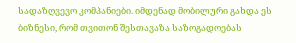სადაზღვევო კომპანიები. იმდენად მობილური გახდა ეს ბიზნესი, რომ თვითონ შესთავაზა საზოგადოებას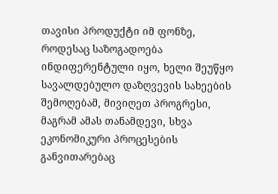თავისი პროდუქტი იმ ფონზე, როდესაც საზოგადოება ინდიფერენტული იყო, ხელი შეუწყო სავალდებულო დაზღვევის სახეების შემოღებამ, მივიღეთ პროგრესი, მაგრამ ამას თანამდევი, სხვა ეკონომიკური პროცესების განვითარებაც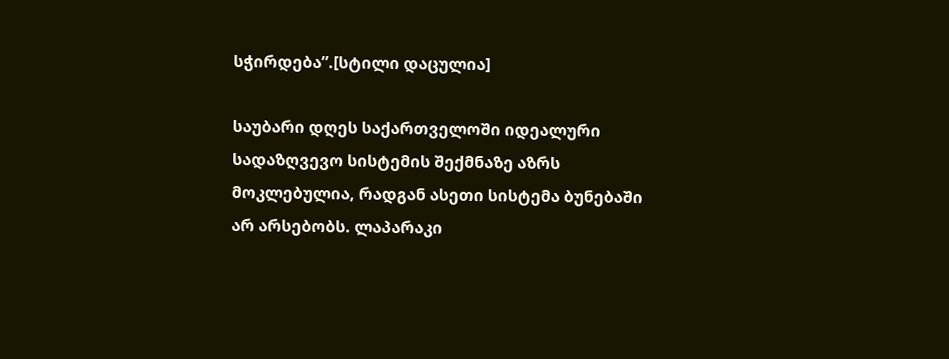სჭირდება”.[სტილი დაცულია]

საუბარი დღეს საქართველოში იდეალური სადაზღვევო სისტემის შექმნაზე აზრს მოკლებულია, რადგან ასეთი სისტემა ბუნებაში არ არსებობს. ლაპარაკი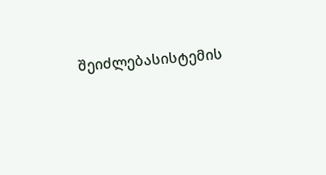შეიძლებასისტემის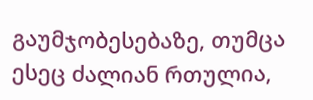გაუმჯობესებაზე, თუმცა ესეც ძალიან რთულია,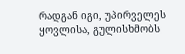რადგან იგი, უპირველეს ყოვლისა, გულისხმობს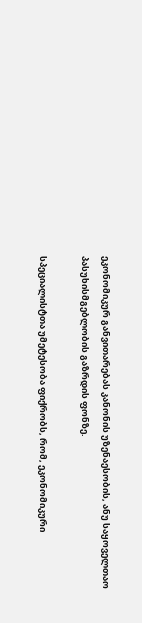ეკონომიკურ განვითარებას კანონის უზენაესობის, ანუ საყოველთაო პასუხისმგებლობის გაზრდის ფონზე.

სპეციალისტთა უმეტესობა ფიქრობს, რომ, ეკონომიკური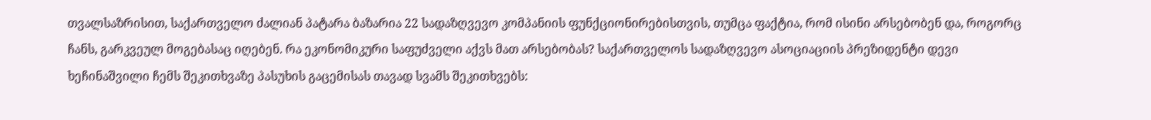თვალსაზრისით, საქართველო ძალიან პატარა ბაზარია 22 სადაზღვევო კომპანიის ფუნქციონირებისთვის, თუმცა ფაქტია, რომ ისინი არსებობენ და, როგორც ჩანს, გარკვეულ მოგებასაც იღებენ. რა ეკონომიკური საფუძველი აქვს მათ არსებობას? საქართველოს სადაზღვევო ასოციაციის პრეზიდენტი დევი ხეჩინაშვილი ჩემს შეკითხვაზე პასუხის გაცემისას თავად სვამს შეკითხვებს: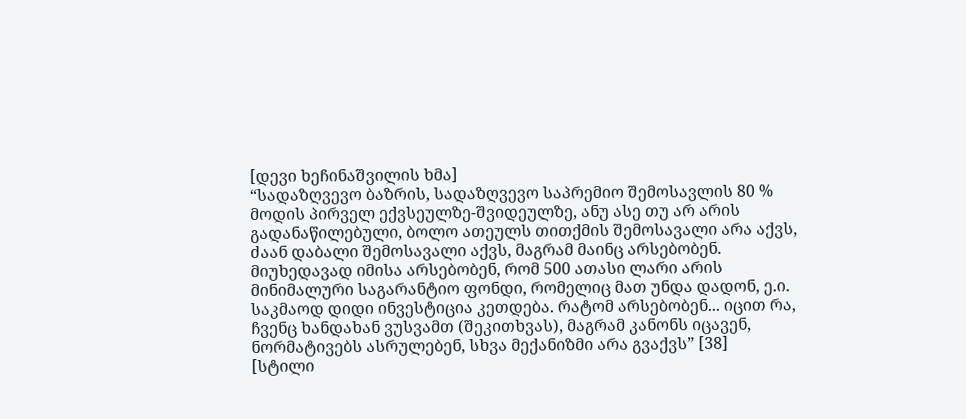[დევი ხეჩინაშვილის ხმა]
“სადაზღვევო ბაზრის, სადაზღვევო საპრემიო შემოსავლის 80 % მოდის პირველ ექვსეულზე-შვიდეულზე, ანუ ასე თუ არ არის გადანაწილებული, ბოლო ათეულს თითქმის შემოსავალი არა აქვს, ძაან დაბალი შემოსავალი აქვს, მაგრამ მაინც არსებობენ. მიუხედავად იმისა არსებობენ, რომ 500 ათასი ლარი არის მინიმალური საგარანტიო ფონდი, რომელიც მათ უნდა დადონ, ე.ი. საკმაოდ დიდი ინვესტიცია კეთდება. რატომ არსებობენ... იცით რა, ჩვენც ხანდახან ვუსვამთ (შეკითხვას), მაგრამ კანონს იცავენ, ნორმატივებს ასრულებენ, სხვა მექანიზმი არა გვაქვს” [38]
[სტილი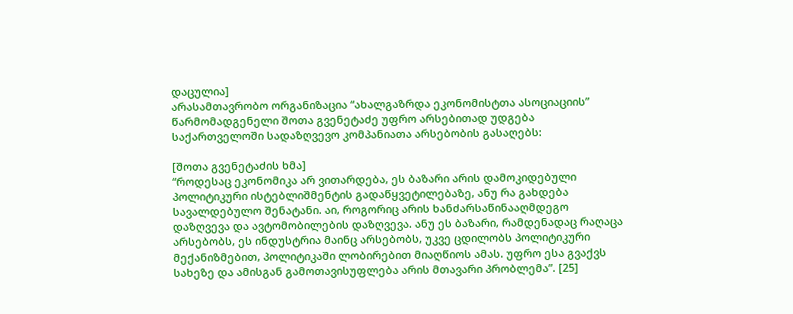დაცულია]
არასამთავრობო ორგანიზაცია “ახალგაზრდა ეკონომისტთა ასოციაციის” წარმომადგენელი შოთა გვენეტაძე უფრო არსებითად უდგება საქართველოში სადაზღვევო კომპანიათა არსებობის გასაღებს:

[შოთა გვენეტაძის ხმა]
“როდესაც ეკონომიკა არ ვითარდება, ეს ბაზარი არის დამოკიდებული პოლიტიკური ისტებლიშმენტის გადაწყვეტილებაზე, ანუ რა გახდება სავალდებულო შენატანი. აი, როგორიც არის ხანძარსაწინააღმდეგო დაზღვევა და ავტომობილების დაზღვევა. ანუ ეს ბაზარი, რამდენადაც რაღაცა არსებობს, ეს ინდუსტრია მაინც არსებობს, უკვე ცდილობს პოლიტიკური მექანიზმებით, პოლიტიკაში ლობირებით მიაღწიოს ამას. უფრო ესა გვაქვს სახეზე და ამისგან გამოთავისუფლება არის მთავარი პრობლემა”. [25]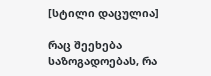[სტილი დაცულია]

რაც შეეხება საზოგადოებას, რა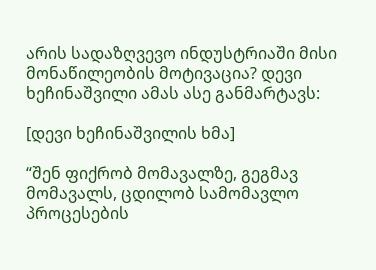არის სადაზღვევო ინდუსტრიაში მისი მონაწილეობის მოტივაცია? დევი ხეჩინაშვილი ამას ასე განმარტავს:

[დევი ხეჩინაშვილის ხმა]

“შენ ფიქრობ მომავალზე, გეგმავ მომავალს, ცდილობ სამომავლო პროცესების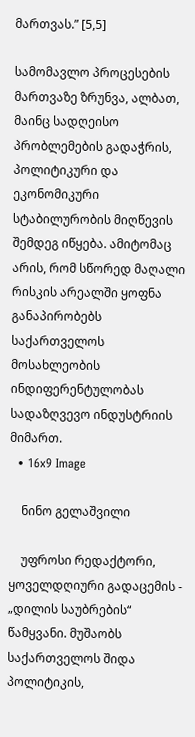მართვას.” [5,5]

სამომავლო პროცესების მართვაზე ზრუნვა, ალბათ, მაინც სადღეისო პრობლემების გადაჭრის, პოლიტიკური და ეკონომიკური სტაბილურობის მიღწევის შემდეგ იწყება. ამიტომაც არის, რომ სწორედ მაღალი რისკის არეალში ყოფნა განაპირობებს საქართველოს მოსახლეობის ინდიფერენტულობას სადაზღვევო ინდუსტრიის მიმართ.
  • 16x9 Image

    ნინო გელაშვილი

    უფროსი რედაქტორი, ყოველდღიური გადაცემის - „დილის საუბრების“ წამყვანი. მუშაობს საქართველოს შიდა პოლიტიკის,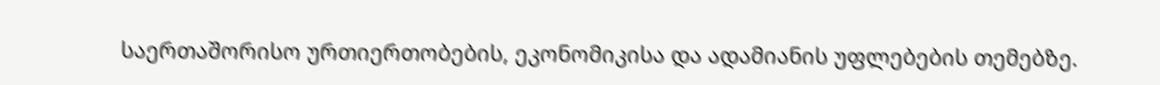საერთაშორისო ურთიერთობების, ეკონომიკისა და ადამიანის უფლებების თემებზე.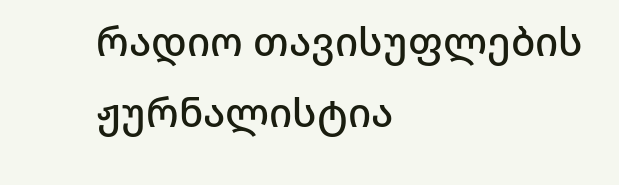რადიო თავისუფლების ჟურნალისტია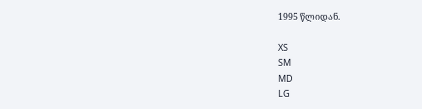1995 წლიდან.

XS
SM
MD
LG